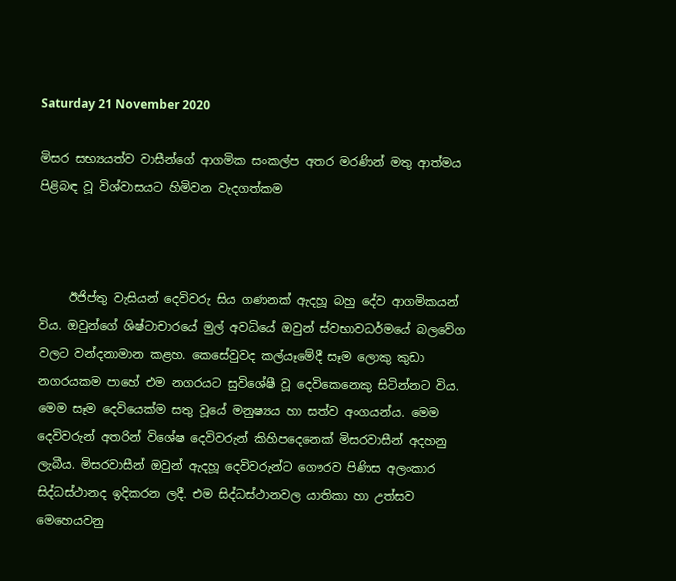Saturday 21 November 2020

මිසර සභ්‍යයත්ව වාසීන්ගේ ආගමික සංකල්ප අතර මරණින් මතු ආත්මය පිළිබඳ වූ විශ්වාසයට හිමිවන වැදගත්කම



     ඊජිප්තු වැසියන් දෙවිවරු සිය ගණනක් ඇදහූ බහු දේව ආගමිකයන් විය. ඔවුන්ගේ ශිෂ්ටාචාරයේ මුල් අවධියේ ඔවුන් ස්වභාවධර්මයේ බලවේග වලට වන්දනාමාන කළහ. කෙසේවුවද කල්යෑමේදී සෑම ලොකු කුඩා නගරයකම පාහේ එම නගරයට සුවිශේෂී වූ දෙවිකෙනෙකු සිටින්නට විය. මෙම සෑම දෙවියෙක්ම සතු වූයේ මනුෂ්‍යය හා සත්ව අංගයන්ය. මෙම දෙවිවරුන් අතරින් විශේෂ දෙවිවරුන් කිහිපදෙනෙක් මිසරවාසීන් අදහනු ලැබීය. මිසරවාසීන් ඔවුන් ඇදහූ දෙවිවරුන්ට ගෞරව පිණිස අලංකාර සිද්ධස්ථානද ඉදිකරන ලදී. එම සිද්ධස්ථානවල යාතිකා හා උත්සව මෙහෙයවනු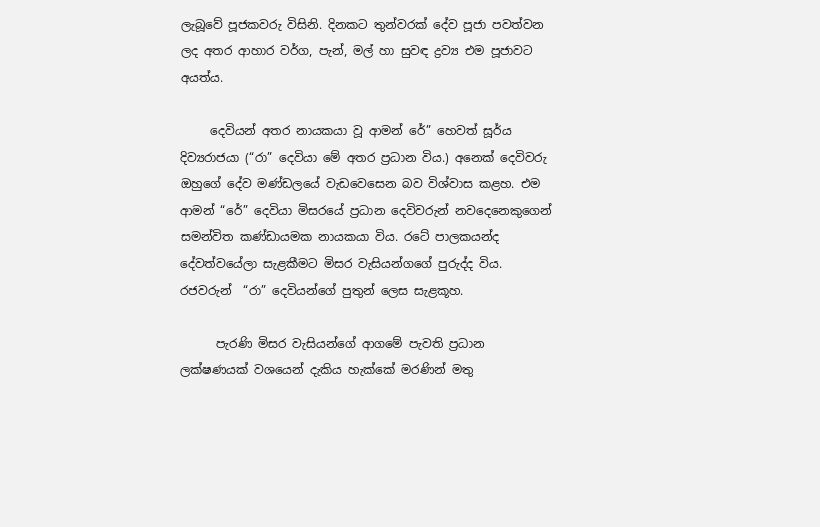ලැබූවේ පූජකවරු විසිනි. දිනකට තුන්වරක් දේව පූජා පවත්වන ලද අතර ආහාර වර්ග, පැන්, මල් හා සුවඳ ද්‍රව්‍ය එම පූජාවට අයත්ය.

     දෙවියන් අතර නායකයා වූ ආමන් රේ” හෙවත් සූර්ය දිව්‍යරාජයා (“රා” දෙවියා මේ අතර ප්‍රධාන විය.) අනෙක් දෙවිවරු ඔහුගේ දේව මණ්ඩලයේ වැඩවෙසෙන බව විශ්වාස කළහ. එම  ආමන් “රේ” දෙවියා මිසරයේ ප්‍රධාන දෙවිවරුන් නවදෙනෙකුගෙන් සමන්විත කණ්ඩායමක නායකයා විය. රටේ පාලකයන්ද දේවත්වයේලා සැළකීමට මිසර වැසියන්ගගේ පුරුද්ද විය. රජවරුන්  “රා” දෙවියන්ගේ පුතුන් ලෙස සැළකූහ.

      පැරණි මිසර වැසියන්ගේ ආගමේ පැවති ප්‍රධාන ලක්ෂණයක් වශයෙන් දැකිය හැක්කේ මරණින් මතු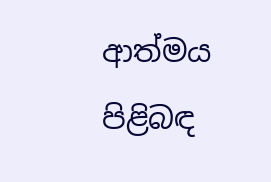ආත්මය පිළිබඳ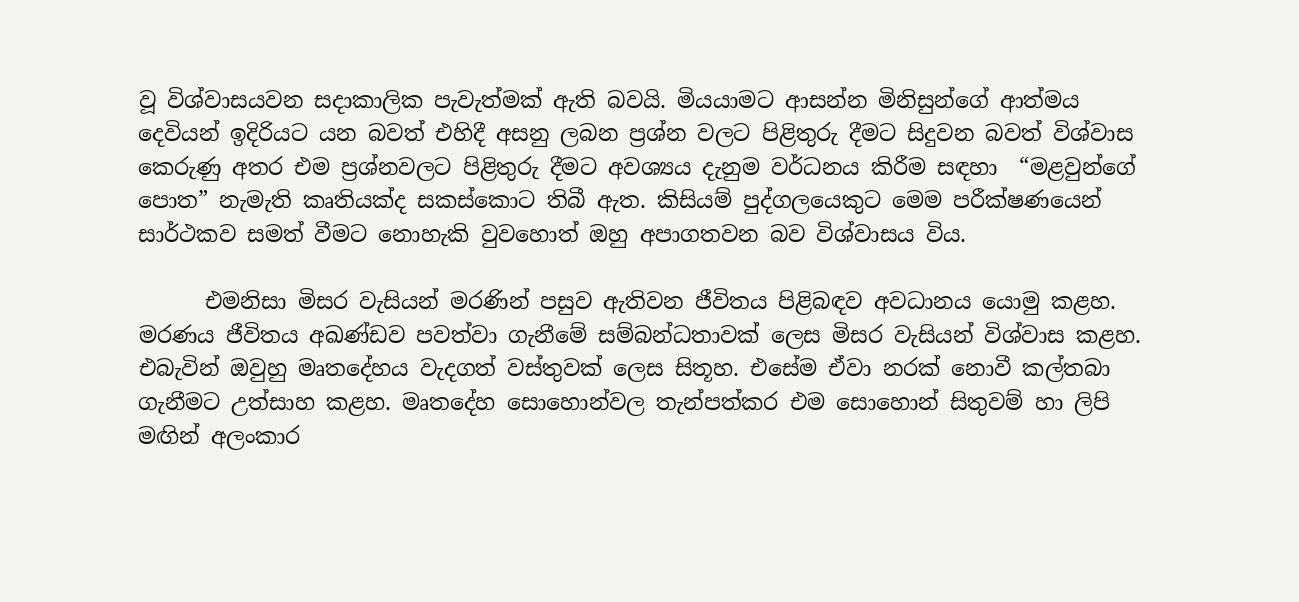වූ විශ්වාසයවන සදාකාලික පැවැත්මක් ඇති බවයි. මියයාමට ආසන්න මිනිසුන්ගේ ආත්මය දෙවියන් ඉදිරියට යන බවත් එහිදී අසනු ලබන ප්‍රශ්න වලට පිළිතුරු දීමට සිදුවන බවත් විශ්වාස කෙරුණු අතර එම ප්‍රශ්නවලට පිළිතුරු දීමට අවශ්‍යය දැනුම වර්ධනය කිරීම සඳහා  “මළවුන්ගේ පොත” නැමැති කෘතියක්ද සකස්කොට තිබී ඇත. කිසියම් පුද්ගලයෙකුට මෙම පරීක්ෂණයෙන් සාර්ථකව සමත් වීමට නොහැකි වුවහොත් ඔහු අපාගතවන බව විශ්වාසය විය.

      එමනිසා මිසර වැසියන් මරණින් පසුව ඇතිවන ජීවිතය පිළිබඳව අවධානය යොමු කළහ. මරණය ජීවිතය අඛණ්ඩව පවත්වා ගැනීමේ සම්බන්ධතාවක් ලෙස මිසර වැසියන් විශ්වාස කළහ. එබැවින් ඔවුහු මෘතදේහය වැදගත් වස්තුවක් ලෙස සිතූහ. එසේම ඒවා නරක් නොවී කල්තබා ගැනීමට උත්සාහ කළහ. මෘතදේහ සොහොන්වල තැන්පත්කර එම සොහොන් සිතුවම් හා ලිපි මඟින් අලංකාර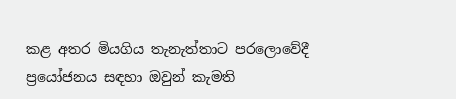කළ අතර මියගිය තැනැත්තාට පරලොවේදී ප්‍රයෝජනය සඳහා ඔවුන් කැමති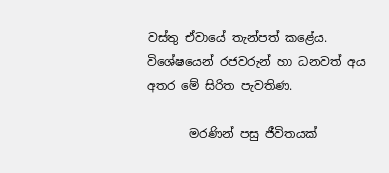වස්තු ඒවායේ තැන්පත් කළේය. විශේෂයෙන් රජවරුන් හා ධනවත් අය අතර මේ සිරිත පැවතිණ.

       මරණින් පසු ජීවිතයක්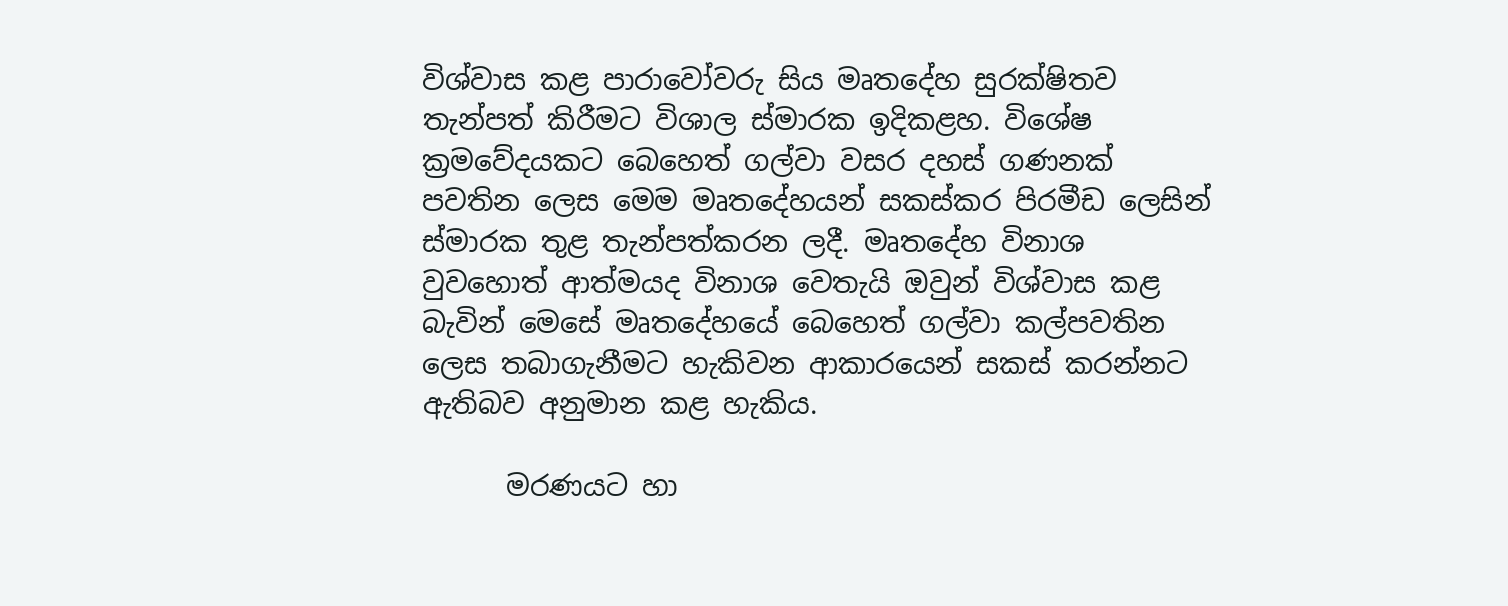විශ්වාස කළ පාරාවෝවරු සිය මෘතදේහ සුරක්ෂිතව තැන්පත් කිරීමට විශාල ස්මාරක ඉදිකළහ. විශේෂ ක්‍රමවේදයකට බෙහෙත් ගල්වා වසර දහස් ගණනක් පවතින ලෙස මෙම මෘතදේහයන් සකස්කර පිරමීඩ ලෙසින් ස්මාරක තුළ තැන්පත්කරන ලදී. මෘතදේහ විනාශ වුවහොත් ආත්මයද විනාශ වෙතැයි ඔවුන් විශ්වාස කළ බැවින් මෙසේ මෘතදේහයේ බෙහෙත් ගල්වා කල්පවතින ලෙස තබාගැනීමට හැකිවන ආකාරයෙන් සකස් කරන්නට ඇතිබව අනුමාන කළ හැකිය.

      මරණයට හා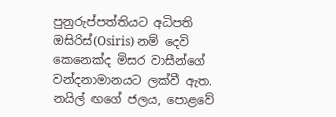පුනුරුප්පත්තියට අධිපති ඔසිරිස්(Osiris) නම් දෙවි කෙනෙක්ද මිසර වාසීන්ගේ වන්දනාමානයට ලක්වී ඇත. නයිල් ඟගේ ජලය, පොළවේ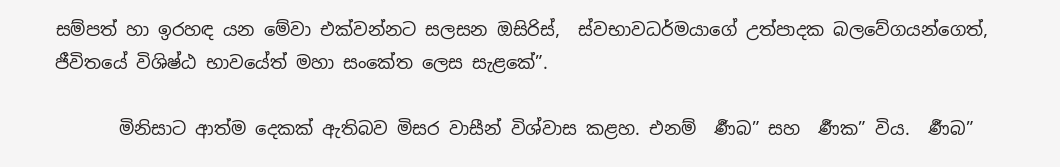සම්පත් හා ඉරහඳ යන මේවා එක්වන්නට සලසන ඔසිරිස්,  ස්වභාවධර්මයාගේ උත්පාදක බලවේගයන්ගෙත්, ජීවිතයේ විශිෂ්ඨ භාවයේත් මහා සංකේත ලෙස සැළකේ”.

       මිනිසාට ආත්ම දෙකක් ඇතිබව මිසර වාසීන් විශ්වාස කළහ. එනම්  ර්‍ණබ” සහ  ර්‍ණක” විය.  ර්‍ණබ”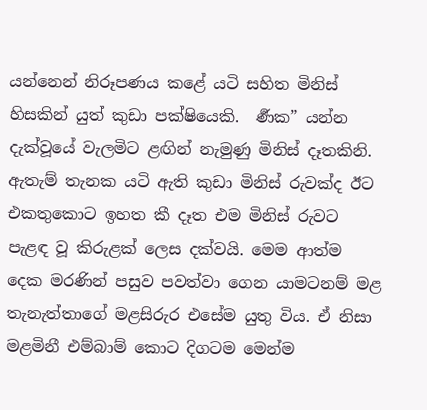යන්නෙන් නිරූපණය කළේ යටි සහිත මිනිස් හිසකින් යුත් කුඩා පක්ෂියෙකි.  ර්‍ණක” යන්න දැක්වූයේ වැලමිට ළඟින් නැමුණු මිනිස් දෑතකිනි. ඇතැම් තැනක යටි ඇති කුඩා මිනිස් රුවක්ද ඊට එකතුකොට ඉහත කී දෑත එම මිනිස් රුවට පැළඳ වූ කිරුළක් ලෙස දක්වයි. මෙම ආත්ම දෙක මරණින් පසුව පවත්වා ගෙන යාමටනම් මළ තැනැත්තාගේ මළසිරුර එසේම යුතු විය. ඒ නිසා මළමිනී එම්බාම් කොට දිගටම මෙන්ම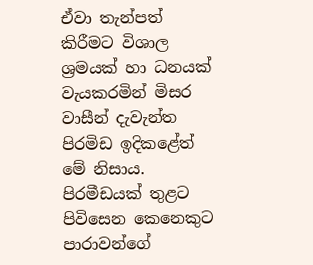ඒවා තැන්පත් කිරීමට විශාල ශ්‍රමයක් හා ධනයක් වැයකරමින් මිසර වාසීන් දැවැන්ත පිරමිඩ ඉදිකළේත් මේ නිසාය. පිරමීඩයක් තුළට පිවිසෙන කෙනෙකුට පාරාවන්ගේ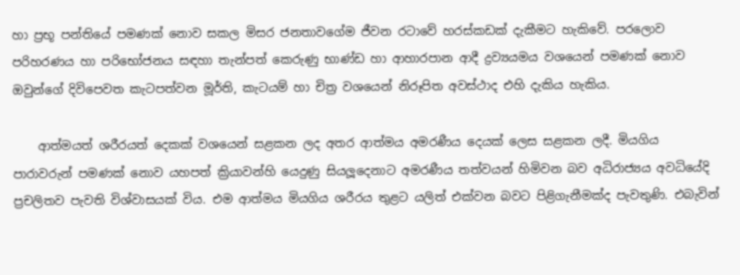හා ප්‍රභූ පන්තියේ පමණක් නොව සකල මිසර ජනතාවගේම ජීවන රටාවේ හරස්කඩක් දැකීමට හැකිවේ. පරලොව පරිහරණය හා පරිභෝජනය සඳහා තැන්පත් කෙරුණු භාණ්ඩ හා ආහාරපාන ආදී ද්‍රව්‍යයමය වශයෙන් පමණක් නොව ඔවුන්ගේ දිවිපෙවත කැටපත්වන මූර්ති, කැටයම් හා චිත්‍ර වශයෙන් නිරූපිත අවස්ථාද එහි දැකිය හැකිය.

    ආත්මයත් ශරීරයත් දෙකක් වශයෙන් සළකන ලද අතර ආත්මය අමරණීය දෙයක් ලෙස සළකන ලදී. මියගිය පාරාවරුන් පමණක් නොව යහපත් ක්‍රියාවන්හි යෙදුණු සියලූදෙනාට අමරණීය තත්වයන් හිමිවන බව අධිරාජ්‍යය අවධියේදි ප්‍රචලිතව පැවති විශ්වාසයක් විය. එම ආත්මය මියගිය ශරීරය තුළට යලිත් එක්වන බවට පිළිගැනීමක්ද පැවතුණි. එබැවින්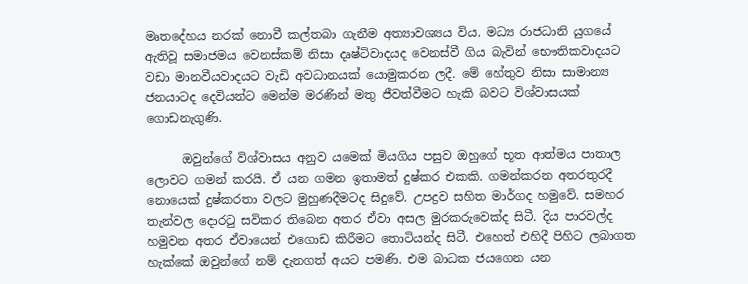මෘතදේහය නරක් නොවී කල්තබා ගැනීම අත්‍යාවශ්‍යය විය. මධ්‍ය රාජධානි යුගයේ ඇතිවූ සමාජමය වෙනස්කම් නිසා දෘෂ්ටිවාදයද වෙනස්වී ගිය බැවින් භෞතිකවාදයට වඩා මානවීයවාදයට වැඩි අවධානයක් යොමුකරන ලදී. මේ හේතුව නිසා සාමාන්‍ය ජනයාටද දෙවියන්ට මෙන්ම මරණින් මතු ජීවත්වීමට හැකි බවට විශ්වාසයක් ගොඩනැගුණි.

      ඔවුන්ගේ විශ්වාසය අනුව යමෙක් මියගිය පසුව ඔහුගේ භූත ආත්මය පාතාල ලොවට ගමන් කරයි. ඒ යන ගමන ඉතාමත් දුෂ්කර එකකි. ගමන්කරන අතරතුරදී නොයෙක් දුෂ්කරතා වලට මුහුණදීමටද සිදුවේ. උපද්‍රව සහිත මාර්ගද හමුවේ. සමහර තැන්වල දොරටු සවිකර තිබෙන අතර ඒවා අසල මුරකරුවෙක්ද සිටී. දිය පාරවල්ද හමුවන අතර ඒවායෙන් එගොඩ කිරීමට තොටියන්ද සිටී. එහෙත් එහිදී පිහිට ලබාගත හැක්කේ ඔවුන්ගේ නම් දැනගත් අයට පමණි. එම බාධක ජයගෙන යන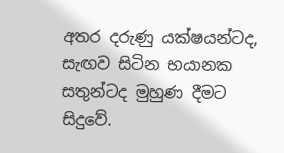අතර දරුණු යක්ෂයන්ටද, සැඟව සිටින භයානක සතුන්ටද මුහුණ දීමට සිදුවේ.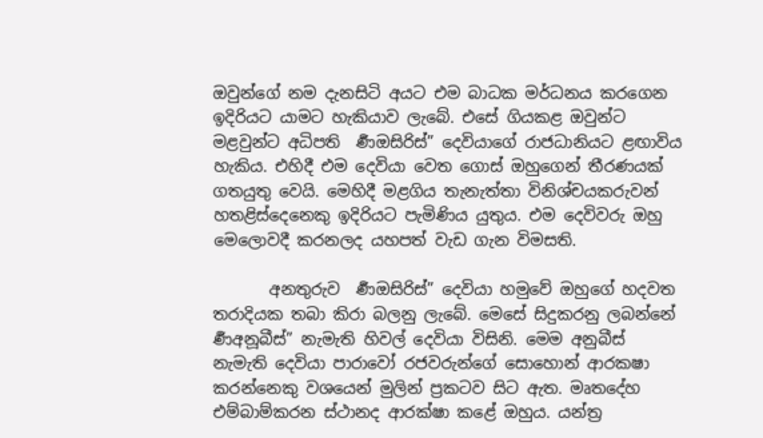ඔවුන්ගේ නම දැනසිටි අයට එම බාධක මර්ධනය කරගෙන ඉදිරියට යාමට හැකියාව ලැබේ. එසේ ගියකළ ඔවුන්ට මළවුන්ට අධිපති  ර්‍ණඔසිරිස්” දෙවියාගේ රාජධානියට ළඟාවිය හැකිය. එහිදී එම දෙවියා වෙත ගොස් ඔහුගෙන් තීරණයක් ගතයුතු වෙයි. මෙහිදී මළගිය තැනැත්තා විනිශ්චයකරුවන් හතළිස්දෙනෙකු ඉදිරියට පැමිණිය යුතුය. එම දෙවිවරු ඔහු මෙලොවදී කරනලද යහපත් වැඩ ගැන විමසති.

       අනතුරුව  ර්‍ණඔසිරිස්” දෙවියා හමුවේ ඔහුගේ හදවත තරාදියක තබා කිරා බලනු ලැබේ. මෙසේ සිදුකරනු ලබන්නේ  ර්‍ණඅනූබීස්” නැමැති හිවල් දෙවියා විසිනි. මෙම අනුබීස් නැමැති දෙවියා පාරාවෝ රජවරුන්ගේ සොහොන් ආරකෂා කරන්නෙකු වශයෙන් මුලින් ප්‍රකටව සිට ඇත. මෘතදේහ එම්බාම්කරන ස්ථානද ආරක්ෂා කළේ ඔහුය. යන්ත්‍ර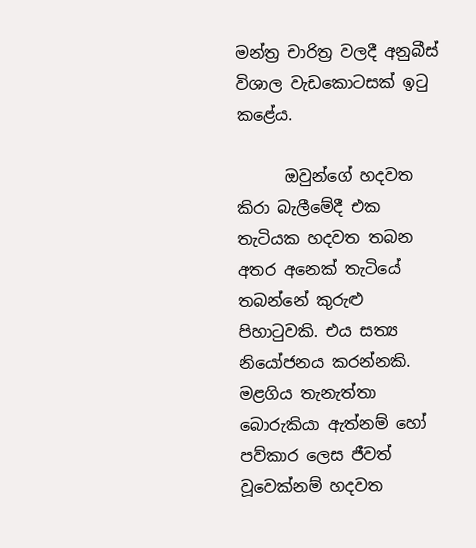මන්ත්‍ර චාරිත්‍ර වලදී අනුබීස් විශාල වැඩකොටසක් ඉටු කළේය.

      ඔවුන්ගේ හදවත කිරා බැලීමේදී එක තැටියක හදවත තබන අතර අනෙක් තැටියේ තබන්නේ කුරුළු පිහාටුවකි. එය සත්‍ය නියෝජනය කරන්නකි. මළගිය තැනැත්තා බොරුකියා ඇත්නම් හෝ පව්කාර ලෙස ජීවත් වූවෙක්නම් හදවත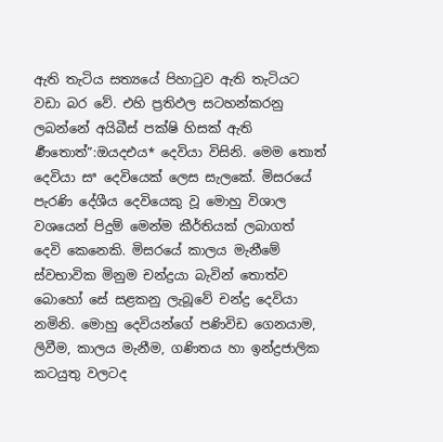ඇති තැටිය සත්‍යයේ පිහාටුව ඇති තැටියට වඩා බර වේ. එහි ප්‍රතිඵල සටහන්කරනු ලබන්නේ අයිබීස් පක්ෂි හිසක් ඇති  ර්‍ණතොත්”:ඔයදඑය* දෙවියා විසිනි. මෙම තොත් දෙවියා සª දෙවියෙක් ලෙස සැලකේ. මිසරයේ පැරණි දේශීය දෙවියෙකු වූ මොහු විශාල වශයෙන් පිදුම් මෙන්ම කීර්තියක් ලබාගත් දෙවි කෙනෙකි. මිසරයේ කාලය මැනීමේ ස්වභාවික මිනුම චන්ද්‍රයා බැවින් තොත්ව බොහෝ සේ සළකනු ලැබූවේ චන්ද්‍ර දෙවියා නමිනි. මොහු දෙවියන්ගේ පණිවිඩ ගෙනයාම, ලිවීම, කාලය මැනීම, ගණිතය හා ඉන්ද්‍රජාලික කටයුතු වලටද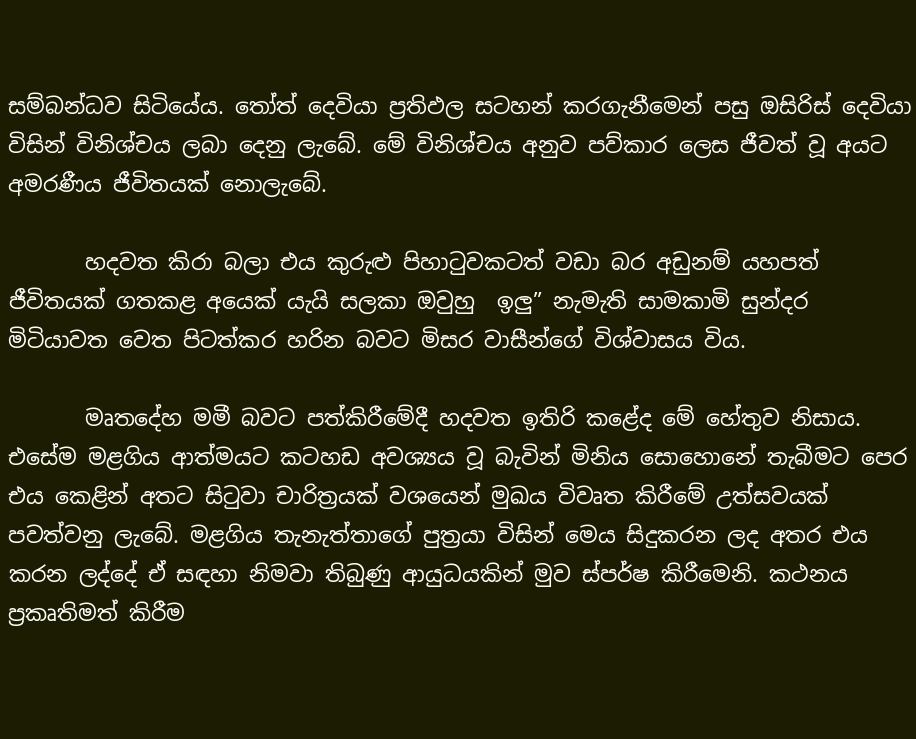සම්බන්ධව සිටියේය. තෝත් දෙවියා ප්‍රතිඵල සටහන් කරගැනීමෙන් පසු ඔසිරිස් දෙවියා විසින් විනිශ්චය ලබා දෙනු ලැබේ. මේ විනිශ්චය අනුව පව්කාර ලෙස ජීවත් වූ අයට අමරණීය ජීවිතයක් නොලැබේ.

       හදවත කිරා බලා එය කුරුළු පිහාටුවකටත් වඩා බර අඩුනම් යහපත් ජීවිතයක් ගතකළ අයෙක් යැයි සලකා ඔවුහු  ඉලු” නැමැති සාමකාමි සුන්දර මිටියාවත වෙත පිටත්කර හරින බවට මිසර වාසීන්ගේ විශ්වාසය විය.

       මෘතදේහ මමී බවට පත්කිරීමේදී හදවත ඉතිරි කළේද මේ හේතුව නිසාය. එසේම මළගිය ආත්මයට කටහඩ අවශ්‍යය වූ බැවින් මිනිය සොහොනේ තැබීමට පෙර එය කෙළින් අතට සිටුවා චාරිත්‍රයක් වශයෙන් මුඛය විවෘත කිරීමේ උත්සවයක් පවත්වනු ලැබේ. මළගිය තැනැත්තාගේ පුත්‍රයා විසින් මෙය සිදුකරන ලද අතර එය කරන ලද්දේ ඒ සඳහා නිමවා තිබුණු ආයුධයකින් මුව ස්පර්ෂ කිරීමෙනි. කථනය ප්‍රකෘතිමත් කිරීම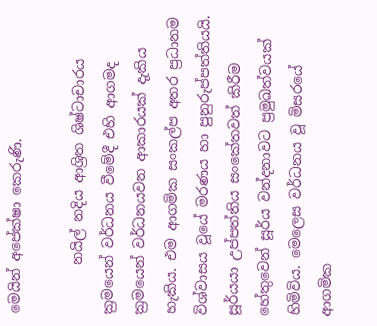මෙයින් අපේක්ෂා කෙරුණි.

       නයිල් නදිය ආශ්‍රිත ශිෂ්ටාචාරය ක්‍රමයෙන් වර්ධනය වීමේදී එහි ආගමද ක්‍රමයෙන් වර්ධනයවන ආකාරයක් දැකිය හැකිය. එම ආගමික සංකල්ප අතර ප්‍රධානම විශ්වාසය වූයේ මරණය හා පුනුරුප්පත්තියයි. සූර්යයා උප්පත්තිය සංකේතවත් කිරීම හේතුවෙන් සූර්ය වන්දනාවට ප්‍රමුඛත්වයක් හිමිවිය. මෙලෙස වර්ධනය වූ මිසරයේ ආගමික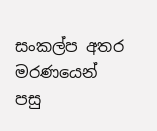සංකල්ප අතර මරණයෙන් පසු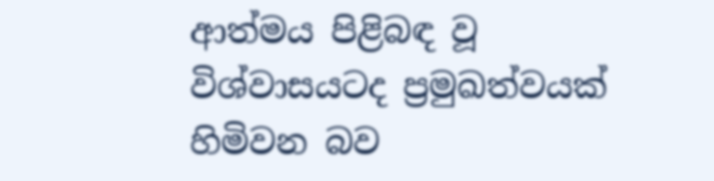ආත්මය පිළිබඳ වූ විශ්වාසයටද ප්‍රමුඛත්වයක් හිමිවන බව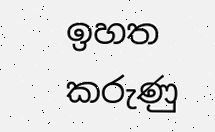ඉහත කරුණු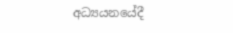අධ්‍යයනයේදී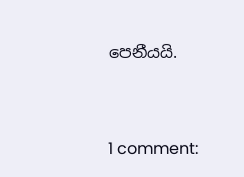පෙනීයයි.


1 comment: